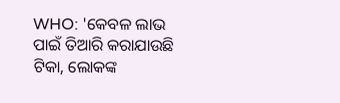WHO: 'କେବଳ ଲାଭ ପାଇଁ ତିଆରି କରାଯାଉଛି ଟିକା, ଲୋକଙ୍କ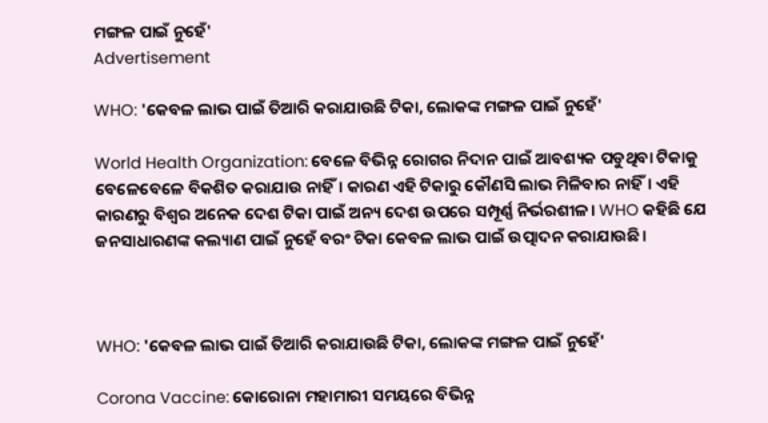ମଙ୍ଗଳ ପାଇଁ ନୁହେଁ'
Advertisement

WHO: 'କେବଳ ଲାଭ ପାଇଁ ତିଆରି କରାଯାଉଛି ଟିକା, ଲୋକଙ୍କ ମଙ୍ଗଳ ପାଇଁ ନୁହେଁ'

World Health Organization: ବେଳେ ବିଭିନ୍ନ ରୋଗର ନିଦାନ ପାଇଁ ଆବଶ୍ୟକ ପଡୁଥିବା ଟିକାକୁ ବେଳେବେଳେ ବିକଶିତ କରାଯାଉ ନାହିଁ। କାରଣ ଏହି ଟିକାରୁ କୌଣସି ଲାଭ ମିଳିବାର ନାହିଁ। ଏହି କାରଣରୁ ବିଶ୍ୱର ଅନେକ ଦେଶ ଟିକା ପାଇଁ ଅନ୍ୟ ଦେଶ ଉପରେ ସମ୍ପୂର୍ଣ୍ଣ ନିର୍ଭରଶୀଳ। WHO କହିଛି ଯେ ଜନସାଧାରଣଙ୍କ କଲ୍ୟାଣ ପାଇଁ ନୁହେଁ ବରଂ ଟିକା କେବଳ ଲାଭ ପାଇଁ ଉତ୍ପାଦନ କରାଯାଉଛି।



WHO: 'କେବଳ ଲାଭ ପାଇଁ ତିଆରି କରାଯାଉଛି ଟିକା, ଲୋକଙ୍କ ମଙ୍ଗଳ ପାଇଁ ନୁହେଁ'

Corona Vaccine: କୋରୋନା ମହାମାରୀ ସମୟରେ ବିଭିନ୍ନ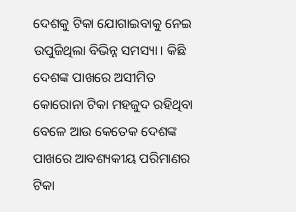ଦେଶକୁ ଟିକା ଯୋଗାଇବାକୁ ନେଇ ଉପୁଜିଥିଲା ବିଭିନ୍ନ ସମସ୍ୟା। କିଛି ଦେଶଙ୍କ ପାଖରେ ଅସୀମିତ କୋରୋନା ଟିକା ମହଜୁଦ ରହିଥିବା ବେଳେ ଆଉ କେତେକ ଦେଶଙ୍କ ପାଖରେ ଆବଶ୍ୟକୀୟ ପରିମାଣର ଟିକା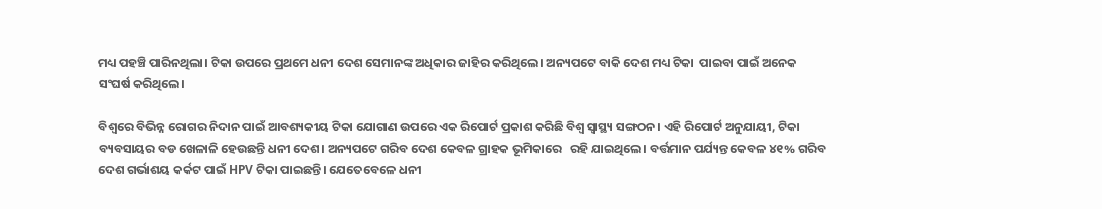ମଧ୍ୟ ପହଞ୍ଚି ପାରିନଥିଲା। ଟିକା ଉପରେ ପ୍ରଥମେ ଧନୀ ଦେଶ ସେମାନଙ୍କ ଅଧିକାର ଜାହିର କରିଥିଲେ। ଅନ୍ୟପଟେ ବାକି ଦେଶ ମଧ୍ୟ ଟିକା  ପାଇବା ପାଇଁ ଅନେକ ସଂଘର୍ଷ କରିଥିଲେ।

ବିଶ୍ୱରେ ବିଭିନ୍ନ ରୋଗର ନିଦାନ ପାଇଁ ଆବଶ୍ୟକୀୟ ଟିକା ଯୋଗାଣ ଉପରେ ଏକ ରିପୋର୍ଟ ପ୍ରକାଶ କରିଛି ବିଶ୍ୱ ସ୍ୱାସ୍ଥ୍ୟ ସଙ୍ଗଠନ। ଏହି ରିପୋର୍ଟ ଅନୁଯାୟୀ, ଟିକା ବ୍ୟବସାୟର ବଡ ଖେଳାଳି ହେଉଛନ୍ତି ଧନୀ ଦେଶ। ଅନ୍ୟପଟେ ଗରିବ ଦେଶ କେବଳ ଗ୍ରାହକ ଭୂମିକାରେ   ରହି ଯାଇଥିଲେ। ବର୍ତ୍ତମାନ ପର୍ଯ୍ୟନ୍ତ କେବଳ ୪୧% ଗରିବ ଦେଶ ଗର୍ଭାଶୟ କର୍କଟ ପାଇଁ HPV ଟିକା ପାଇଛନ୍ତି। ଯେତେବେଳେ ଧନୀ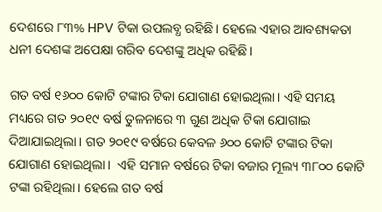ଦେଶରେ ୮୩% HPV ଟିକା ଉପଲବ୍ଧ ରହିଛି। ହେଲେ ଏହାର ଆବଶ୍ୟକତା ଧନୀ ଦେଶଙ୍କ ଅପେକ୍ଷା ଗରିବ ଦେଶଙ୍କୁ ଅଧିକ ରହିଛି।

ଗତ ବର୍ଷ ୧୬୦୦ କୋଟି ଟଙ୍କାର ଟିକା ଯୋଗାଣ ହୋଇଥିଲା। ଏହି ସମୟ ମଧ୍ୟରେ ଗତ ୨୦୧୯ ବର୍ଷ ତୁଳନାରେ ୩ ଗୁଣ ଅଧିକ ଟିକା ଯୋଗାଇ ଦିଆଯାଇଥିଲା। ଗତ ୨୦୧୯ ବର୍ଷରେ କେବଳ ୬୦୦ କୋଟି ଟଙ୍କାର ଟିକା ଯୋଗାଣ ହୋଇଥିଲା।  ଏହି ସମାନ ବର୍ଷରେ ଟିକା ବଜାର ମୂଲ୍ୟ ୩୮୦୦ କୋଟି ଟଙ୍କା ରହିଥିଲା। ହେଲେ ଗତ ବର୍ଷ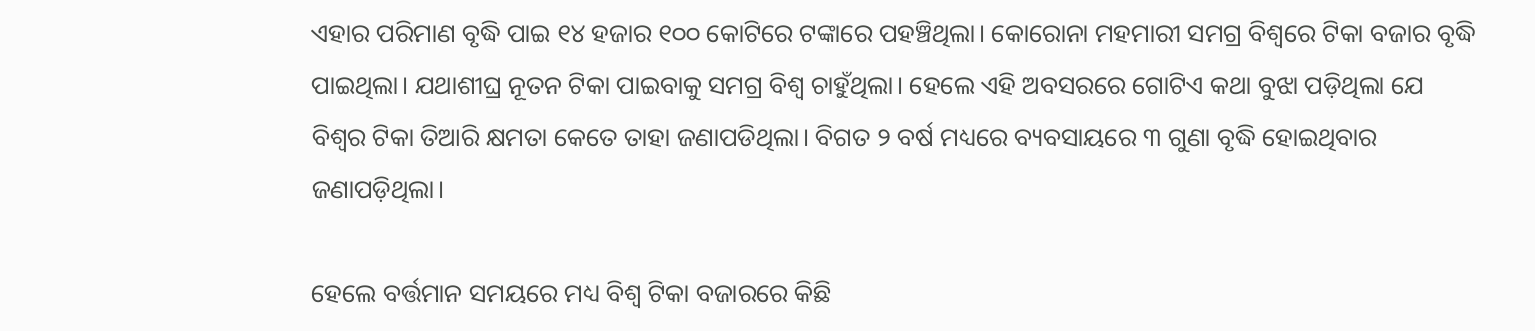ଏହାର ପରିମାଣ ବୃଦ୍ଧି ପାଇ ୧୪ ହଜାର ୧୦୦ କୋଟିରେ ଟଙ୍କାରେ ପହଞ୍ଚିଥିଲା। କୋରୋନା ମହମାରୀ ସମଗ୍ର ବିଶ୍ୱରେ ଟିକା ବଜାର ବୃଦ୍ଧି ପାଇଥିଲା। ଯଥାଶୀଘ୍ର ନୂତନ ଟିକା ପାଇବାକୁ ସମଗ୍ର ବିଶ୍ୱ ଚାହୁଁଥିଲା। ହେଲେ ଏହି ଅବସରରେ ଗୋଟିଏ କଥା ବୁଝା ପଡ଼ିଥିଲା ଯେ ବିଶ୍ୱର ଟିକା ତିଆରି କ୍ଷମତା କେତେ ତାହା ଜଣାପଡିଥିଲା। ବିଗତ ୨ ବର୍ଷ ମଧ୍ୟରେ ବ୍ୟବସାୟରେ ୩ ଗୁଣା ବୃଦ୍ଧି ହୋଇଥିବାର ଜଣାପଡ଼ିଥିଲା।

ହେଲେ ବର୍ତ୍ତମାନ ସମୟରେ ମଧ୍ୟ ବିଶ୍ୱ ଟିକା ବଜାରରେ କିଛି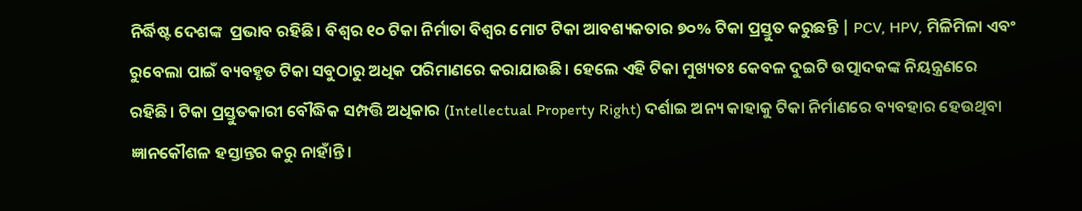ନିର୍ଦ୍ଧିଷ୍ଟ ଦେଶଙ୍କ  ପ୍ରଭାବ ରହିଛି। ବିଶ୍ୱର ୧୦ ଟିକା ନିର୍ମାତା ବିଶ୍ୱର ମୋଟ ଟିକା ଆବଶ୍ୟକତାର ୭୦% ଟିକା ପ୍ରସ୍ତୁତ କରୁଛନ୍ତି | PCV, HPV, ମିଳିମିଳା ଏବଂ ରୁବେଲା ପାଇଁ ବ୍ୟବହୃତ ଟିକା ସବୁଠାରୁ ଅଧିକ ପରିମାଣରେ କରାଯାଉଛି। ହେଲେ ଏହି ଟିକା ମୁଖ୍ୟତଃ କେବଳ ଦୁଇଟି ଉତ୍ପାଦକଙ୍କ ନିୟନ୍ତ୍ରଣରେ ରହିଛି। ଟିକା ପ୍ରସ୍ତୁତକାରୀ ବୌଦ୍ଧିକ ସମ୍ପତ୍ତି ଅଧିକାର (Intellectual Property Right) ଦର୍ଶାଇ ଅନ୍ୟ କାହାକୁ ଟିକା ନିର୍ମାଣରେ ବ୍ୟବହାର ହେଉଥିବା ଜ୍ଞାନକୌଶଳ ହସ୍ତାନ୍ତର କରୁ ନାହାଁନ୍ତି।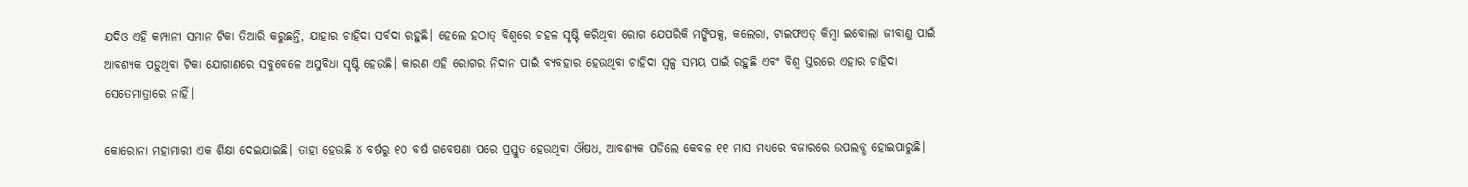ଯଦିଓ ଏହି କମ୍ପାନୀ ସମାନ ଟିକା ତିଆରି କରୁଛନ୍ତି, ଯାହାର ଚାହିଦା ସର୍ବଦା ରହୁଛି। ହେଲେ ହଠାତ୍ ବିଶ୍ୱରେ ଚହଳ ସୃଷ୍ଟି କରିଥିବା ରୋଗ ଯେପରିକି ମଙ୍କିପକ୍ସ, କଲେରା, ଟାଇଫଏଡ୍ କିମ୍ବା ଇବୋଲା ଜୀବାଣୁ ପାଇଁ ଆବଶ୍ୟକ ପଡ଼ୁଥିବା ଟିକା ଯୋଗାଣରେ ସବୁବେଳେ ଅସୁବିଧା ସୃଷ୍ଟି ହେଉଛି। କାରଣ ଏହି ରୋଗର ନିଦାନ ପାଇଁ ବ୍ୟବହାର ହେଉଥିବା ଚାହିଦା ସ୍ୱଳ୍ପ ସମୟ ପାଇଁ ରହୁଛି ଏବଂ ବିଶ୍ୱ ସ୍ତରରେ ଏହାର ଚାହିଦା ସେତେମାତ୍ରାରେ ନାହିଁ।

କୋରୋନା ମହାମାରୀ ଏକ ଶିକ୍ଷା ଦେଇଯାଇଛି। ତାହା ହେଉଛି ୪ ବର୍ଷରୁ ୧୦ ବର୍ଷ ଗବେଷଣା ପରେ ପ୍ରସ୍ତୁତ ହେଉଥିବା ଔଷଧ, ଆବଶ୍ୟକ ପଡିଲେ କେବଳ ୧୧ ମାସ ମଧ୍ୟରେ ବଜାରରେ ଉପଲବ୍ଧ ହୋଇପାରୁଛି।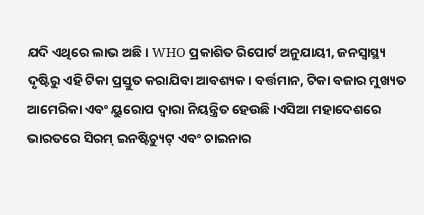ଯଦି ଏଥିରେ ଲାଭ ଅଛି। WHO ପ୍ରକାଶିତ ରିପୋର୍ଟ ଅନୁଯାୟୀ, ଜନସ୍ୱାସ୍ଥ୍ୟ ଦୃଷ୍ଟିରୁ ଏହି ଟିକା ପ୍ରସ୍ତୁତ କରାଯିବା ଆବଶ୍ୟକ। ବର୍ତ୍ତମାନ, ଟିକା ବଜାର ମୁଖ୍ୟତ ଆମେରିକା ଏବଂ ୟୁରୋପ ଦ୍ୱାରା ନିୟନ୍ତ୍ରିତ ହେଉଛି।ଏସିଆ ମହାଦେଶରେ ଭାରତରେ ସିରମ୍ ଇନଷ୍ଟିଚ୍ୟୁଟ୍ ଏବଂ ଚାଇନାର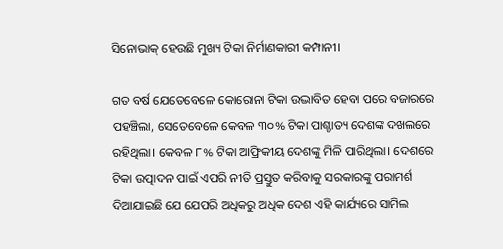ସିନୋଭାକ୍ ହେଉଛି ମୁଖ୍ୟ ଟିକା ନିର୍ମାଣକାରୀ କମ୍ପାନୀ।

ଗତ ବର୍ଷ ଯେତେବେଳେ କୋରୋନା ଟିକା ଉଦ୍ଭାବିତ ହେବା ପରେ ବଜାରରେ ପହଞ୍ଚିଲା, ସେତେବେଳେ କେବଳ ୩୦% ଟିକା ପାଶ୍ଚାତ୍ୟ ଦେଶଙ୍କ ଦଖଲରେ ରହିଥିଲା। କେବଳ ୮% ଟିକା ଆଫ୍ରିକୀୟ ଦେଶଙ୍କୁ ମିଳି ପାରିଥିଲା। ଦେଶରେ ଟିକା ଉତ୍ପାଦନ ପାଇଁ ଏପରି ନୀତି ପ୍ରସ୍ତୁତ କରିବାକୁ ସରକାରଙ୍କୁ ପରାମର୍ଶ ଦିଆଯାଇଛି ଯେ ଯେପରି ଅଧିକରୁ ଅଧିକ ଦେଶ ଏହି କାର୍ଯ୍ୟରେ ସାମିଲ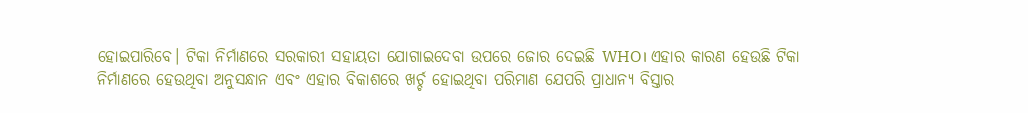ହୋଇପାରିବେ। ଟିକା ନିର୍ମାଣରେ ସରକାରୀ ସହାୟତା ଯୋଗାଇଦେବା ଉପରେ ଜୋର ଦେଇଛି WHO। ଏହାର କାରଣ ହେଉଛି ଟିକା ନିର୍ମାଣରେ ହେଉଥିବା ଅନୁସନ୍ଧାନ ଏବଂ ଏହାର ବିକାଶରେ ଖର୍ଚ୍ଚ ହୋଇଥିବା ପରିମାଣ ଯେପରି ପ୍ରାଧାନ୍ୟ ବିସ୍ତାର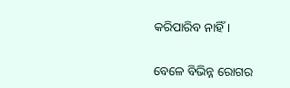କରିପାରିବ ନାହିଁ।

ବେଳେ ବିଭିନ୍ନ ରୋଗର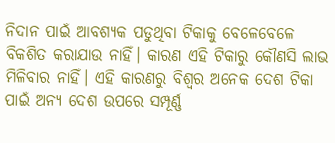ନିଦାନ ପାଇଁ ଆବଶ୍ୟକ ପଡୁଥିବା ଟିକାକୁ ବେଳେବେଳେ ବିକଶିତ କରାଯାଉ ନାହିଁ। କାରଣ ଏହି ଟିକାରୁ କୌଣସି ଲାଭ ମିଳିବାର ନାହିଁ। ଏହି କାରଣରୁ ବିଶ୍ୱର ଅନେକ ଦେଶ ଟିକା ପାଇଁ ଅନ୍ୟ ଦେଶ ଉପରେ ସମ୍ପୂର୍ଣ୍ଣ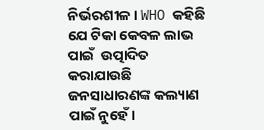ନିର୍ଭରଶୀଳ। WHO କହିଛି ଯେ ଟିକା କେବଳ ଲାଭ ପାଇଁ  ଉତ୍ପାଦିତ କରାଯାଉଛି ଜନସାଧାରଣଙ୍କ କଲ୍ୟାଣ ପାଇଁ ନୁହେଁ।